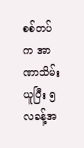စစ်တပ်က အာဏာသိမ်းယူပြီး ၅ လခန့်အ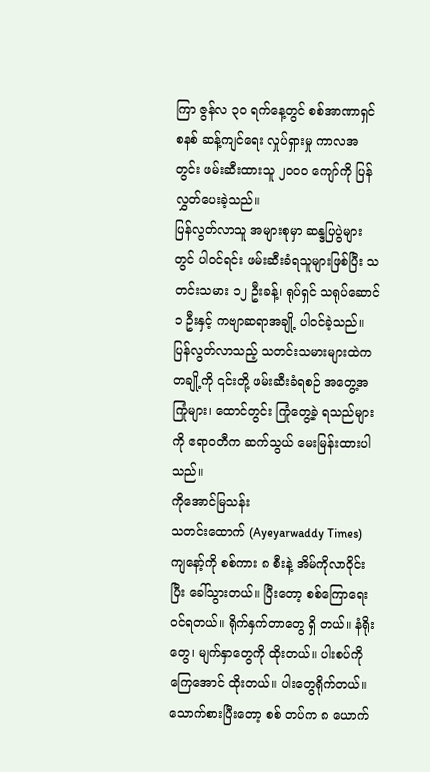ကြာ ဇွန်လ ၃၀ ရက်နေ့တွင် စစ်အာဏာရှင်စနစ် ဆန့်ကျင်ရေး လှုပ်ရှားမှု ကာလအတွင်း ဖမ်းဆီးထားသူ ၂၀၀၀ ကျော်ကို ပြန်လွှတ်ပေးခဲ့သည်။
ပြန်လွတ်လာသူ အများစုမှာ ဆန္ဒပြပွဲများတွင် ပါဝင်ရင်း ဖမ်းဆီးခံရသူများဖြစ်ပြီး သတင်းသမား ၁၂ ဦးခန့်၊ ရုပ်ရှင် သရုပ်ဆောင် ၁ ဦးနှင့် ကဗျာဆရာအချို့ ပါဝင်ခဲ့သည်။
ပြန်လွတ်လာသည့် သတင်းသမားများထဲက တချို့ကို ၎င်းတို့ ဖမ်းဆီးခံရစဉ် အတွေ့အကြုံများ၊ ထောင်တွင်း ကြုံတွေ့ခဲ့ ရသည်များကို ဧရာဝတီက ဆက်သွယ် မေးမြန်းထားပါသည်။
ကိုအောင်မြသန်း
သတင်းထောက် (Ayeyarwaddy Times)
ကျနော့်ကို စစ်ကား ၈ စီးနဲ့ အိမ်ကိုလာဝိုင်းပြီး ခေါ်သွားတယ်။ ပြီးတော့ စစ်ကြောရေး ဝင်ရတယ်။ ရိုက်နှက်တာတွေ ရှိ တယ်။ နံရိုးတွေ၊ မျက်နှာတွေကို ထိုးတယ်။ ပါးစပ်ကိုကြေအောင် ထိုးတယ်။ ပါးတွေရိုက်တယ်။ သောက်စားပြီးတော့ စစ် တပ်က ၈ ယောက်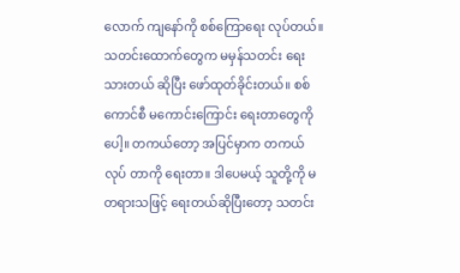လောက် ကျနော်ကို စစ်ကြောရေး လုပ်တယ်။ သတင်းထောက်တွေက မမှန်သတင်း ရေးသားတယ် ဆိုပြီး ဖော်ထုတ်ခိုင်းတယ်။ စစ်ကောင်စီ မကောင်းကြောင်း ရေးတာတွေကိုပေါ့။ တကယ်တော့ အပြင်မှာက တကယ်လုပ် တာကို ရေးတာ။ ဒါပေမယ့် သူတို့ကို မတရားသဖြင့် ရေးတယ်ဆိုပြီးတော့ သတင်း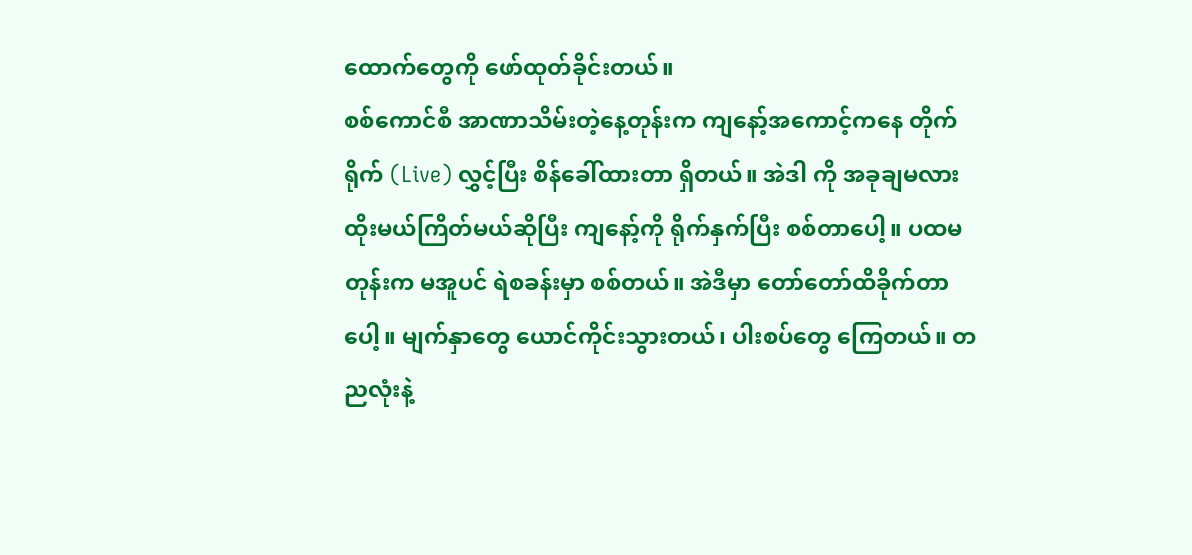ထောက်တွေကို ဖော်ထုတ်ခိုင်းတယ်။
စစ်ကောင်စီ အာဏာသိမ်းတဲ့နေ့တုန်းက ကျနော့်အကောင့်ကနေ တိုက်ရိုက် (Live) လွှင့်ပြီး စိန်ခေါ်ထားတာ ရှိတယ်။ အဲဒါ ကို အခုချမလား ထိုးမယ်ကြိတ်မယ်ဆိုပြီး ကျနော့်ကို ရိုက်နှက်ပြီး စစ်တာပေါ့။ ပထမတုန်းက မအူပင် ရဲစခန်းမှာ စစ်တယ်။ အဲဒီမှာ တော်တော်ထိခိုက်တာပေါ့။ မျက်နှာတွေ ယောင်ကိုင်းသွားတယ်၊ ပါးစပ်တွေ ကြေတယ်။ တညလုံးနဲ့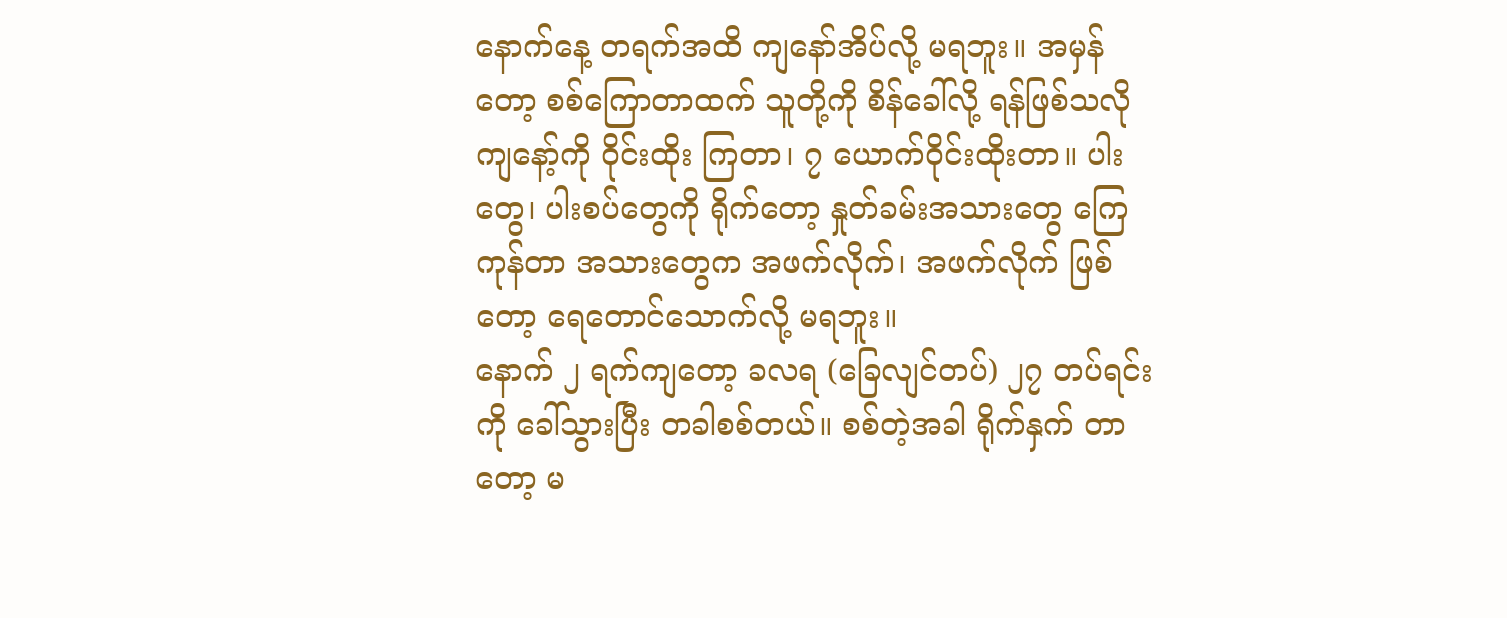နောက်နေ့ တရက်အထိ ကျနော်အိပ်လို့ မရဘူး။ အမှန်တော့ စစ်ကြောတာထက် သူတို့ကို စိန်ခေါ်လို့ ရန်ဖြစ်သလို ကျနော့်ကို ဝိုင်းထိုး ကြတာ၊ ၇ ယောက်ဝိုင်းထိုးတာ။ ပါးတွေ၊ ပါးစပ်တွေကို ရိုက်တော့ နှုတ်ခမ်းအသားတွေ ကြေကုန်တာ အသားတွေက အဖက်လိုက်၊ အဖက်လိုက် ဖြစ်တော့ ရေတောင်သောက်လို့ မရဘူး။
နောက် ၂ ရက်ကျတော့ ခလရ (ခြေလျင်တပ်) ၂၇ တပ်ရင်းကို ခေါ်သွားပြီး တခါစစ်တယ်။ စစ်တဲ့အခါ ရိုက်နှက် တာတော့ မ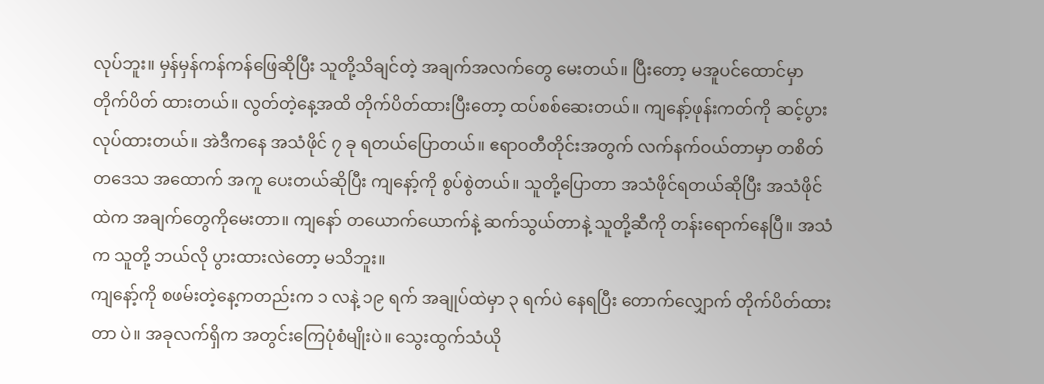လုပ်ဘူး။ မှန်မှန်ကန်ကန်ဖြေဆိုပြီး သူတို့သိချင်တဲ့ အချက်အလက်တွေ မေးတယ်။ ပြီးတော့ မအူပင်ထောင်မှာ တိုက်ပိတ် ထားတယ်။ လွတ်တဲ့နေ့အထိ တိုက်ပိတ်ထားပြီးတော့ ထပ်စစ်ဆေးတယ်။ ကျနော့်ဖုန်းကတ်ကို ဆင့်ပွားလုပ်ထားတယ်။ အဲဒီကနေ အသံဖိုင် ၇ ခု ရတယ်ပြောတယ်။ ဧရာဝတီတိုင်းအတွက် လက်နက်ဝယ်တာမှာ တစိတ်တဒေသ အထောက် အကူ ပေးတယ်ဆိုပြီး ကျနော့်ကို စွပ်စွဲတယ်။ သူတို့ပြောတာ အသံဖိုင်ရတယ်ဆိုပြီး အသံဖိုင်ထဲက အချက်တွေကိုမေးတာ။ ကျနော် တယောက်ယောက်နဲ့ ဆက်သွယ်တာနဲ့ သူတို့ဆီကို တန်းရောက်နေပြီ။ အသံက သူတို့ ဘယ်လို ပွားထားလဲတော့ မသိဘူး။
ကျနော့်ကို စဖမ်းတဲ့နေ့ကတည်းက ၁ လနဲ့ ၁၉ ရက် အချုပ်ထဲမှာ ၃ ရက်ပဲ နေရပြီး တောက်လျှောက် တိုက်ပိတ်ထားတာ ပဲ။ အခုလက်ရှိက အတွင်းကြေပုံစံမျိုးပဲ။ သွေးထွက်သံယို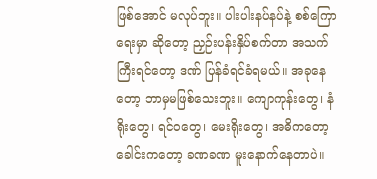ဖြစ်အောင် မလုပ်ဘူး။ ပါးပါးနပ်နပ်နဲ့ စစ်ကြောရေးမှာ ဆိုတော့ ညှဉ်းပန်းနှိပ်စက်တာ အသက်ကြီးရင်တော့ ဒဏ် ပြန်ခံရင်ခံရမယ်။ အခုနေတော့ ဘာမှမဖြစ်သေးဘူး။ ကျောကုန်းတွေ၊ နံ ရိုးတွေ၊ ရင်ဝတွေ၊ မေးရိုးတွေ၊ အဓိကတော့ ခေါင်းကတော့ ခဏခဏ မူးနောက်နေတာပဲ။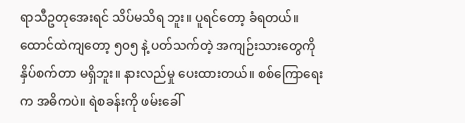ရာသီဥတုအေးရင် သိပ်မသိရ ဘူး။ ပူရင်တော့ ခံရတယ်။
ထောင်ထဲကျတော့ ၅၀၅ နဲ့ ပတ်သက်တဲ့ အကျဉ်းသားတွေကို နှိပ်စက်တာ မရှိဘူး။ နားလည်မှု ပေးထားတယ်။ စစ်ကြောရေးက အဓိကပဲ။ ရဲစခန်းကို ဖမ်းခေါ်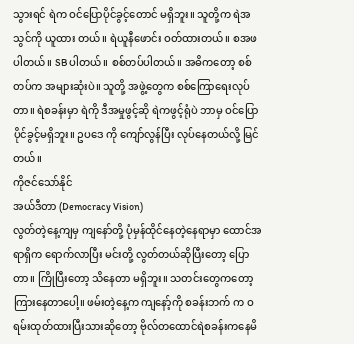သွားရင် ရဲက ဝင်ပြောပိုင်ခွင့်တောင် မရှိဘူး။ သူတို့က ရဲအသွင်ကို ယူထား တယ်။ ရဲယူနီဖောင်း ဝတ်ထားတယ်။ စအဖပါတယ်။ SB ပါတယ်။ စစ်တပ်ပါတယ်။ အဓိကတော့ စစ်တပ်က အများဆုံးပဲ။ သူတို့ အဖွဲ့တွေက စစ်ကြောရေးလုပ်တာ။ ရဲစခန်းမှာ ရဲကို ဒီအမှုဖွင့်ဆို ရဲကဖွင့်ရုံပဲ ဘာမှ ဝင်ပြောပိုင်ခွင့်မရှိဘူး။ ဥပဒေ ကို ကျော်လွန်ပြီး လုပ်နေတယ်လို့ မြင်တယ်။
ကိုဇင်သော်နိုင်
အယ်ဒီတာ (Democracy Vision)
လွတ်တဲ့နေ့ကျမှ ကျနော်တို့ ပုံမှန်ထိုင်နေတဲ့နေရာမှာ ထောင်အရာရှိက ရောက်လာပြီး မင်းတို့ လွတ်တယ်ဆိုပြီးတော့ ပြော တာ။ ကြိုပြီးတော့ သိနေတာ မရှိဘူး။ သတင်းတွေကတော့ ကြားနေတာပေါ့။ ဖမ်းတဲ့နေ့က ကျနော့်ကို စခန်းဘက် က ဝရမ်းထုတ်ထားပြီးသားဆိုတော့ ဗိုလ်တထောင်ရဲစခန်းကနေမိ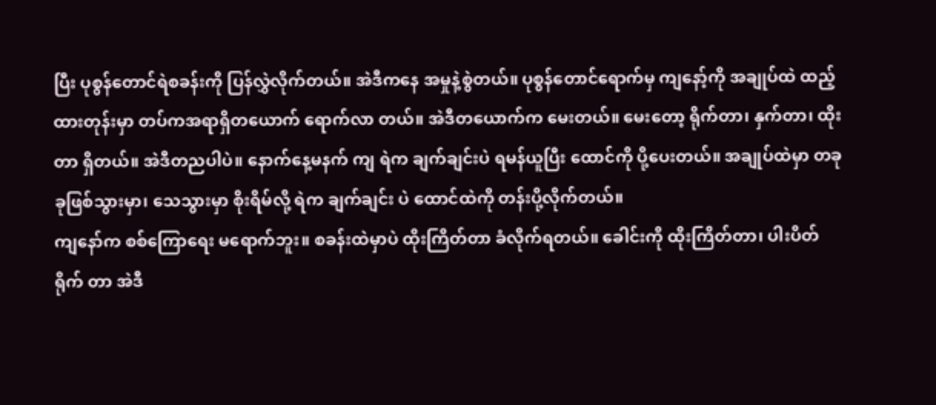ပြီး ပုစွန်တောင်ရဲစခန်းကို ပြန်လွှဲလိုက်တယ်။ အဲဒီကနေ အမှုနဲ့စွဲတယ်။ ပုစွန်တောင်ရောက်မှ ကျနော့်ကို အချုပ်ထဲ ထည့်ထားတုန်းမှာ တပ်ကအရာရှိတယောက် ရောက်လာ တယ်။ အဲဒီတယောက်က မေးတယ်။ မေးတော့ ရိုက်တာ၊ နှက်တာ၊ ထိုးတာ ရှိတယ်။ အဲဒီတညပါပဲ။ နောက်နေ့မနက် ကျ ရဲက ချက်ချင်းပဲ ရမန်ယူပြီး ထောင်ကို ပို့ပေးတယ်။ အချုပ်ထဲမှာ တခုခုဖြစ်သွားမှာ၊ သေသွားမှာ စိုးရိမ်လို့ ရဲက ချက်ချင်း ပဲ ထောင်ထဲကို တန်းပို့လိုက်တယ်။
ကျနော်က စစ်ကြောရေး မရောက်ဘူး။ စခန်းထဲမှာပဲ ထိုးကြိတ်တာ ခံလိုက်ရတယ်။ ခေါင်းကို ထိုးကြိတ်တာ၊ ပါးပိတ်ရိုက် တာ အဲဒီ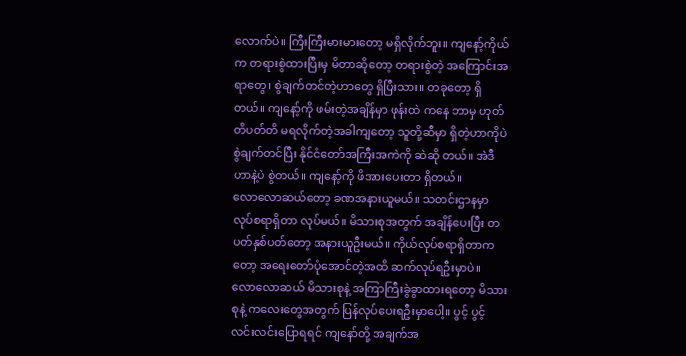လောက်ပဲ။ ကြီးကြီးမားမားတော့ မရှိလိုက်ဘူး။ ကျနော့်ကိုယ်က တရားစွဲထားပြီးမှ မိတာဆိုတော့ တရားစွဲတဲ့ အကြောင်းအရာတွေ၊ စွဲချက်တင်တဲ့ဟာတွေ ရှိပြီးသား။ တခုတော့ ရှိတယ်။ ကျနော့်ကို ဖမ်းတဲ့အချိန်မှာ ဖုန်းထဲ ကနေ ဘာမှ ဟုတ်တိပတ်တိ မရလိုက်တဲ့အခါကျတော့ သူတို့ဆီမှာ ရှိတဲ့ဟာကိုပဲ စွဲချက်တင်ပြီး နိုင်ငံတော်အကြီးအကဲကို ဆဲဆို တယ်။ အဲဒီဟာနဲ့ပဲ စွဲတယ်။ ကျနော့်ကို ဖိအားပေးတာ ရှိတယ်။
လောလောဆယ်တော့ ခဏအနားယူမယ်။ သတင်းဌာနမှာ လုပ်စရာရှိတာ လုပ်မယ်။ မိသားစုအတွက် အချိန်ပေးပြီး တ ပတ်နှစ်ပတ်တော့ အနားယူဦးမယ်။ ကိုယ်လုပ်စရာရှိတာကတော့ အရေးတော်ပုံအောင်တဲ့အထိ ဆက်လုပ်ရဦးမှာပဲ။ လောလောဆယ် မိသားစုနဲ့ အကြာကြီးခွဲခွာထားရတော့ မိသားစုနဲ့ ကလေးတွေအတွက် ပြန်လုပ်ပေးရဦးမှာပေါ့။ ပွင့် ပွင့်လင်းလင်းပြောရရင် ကျနော်တို့ အချက်အ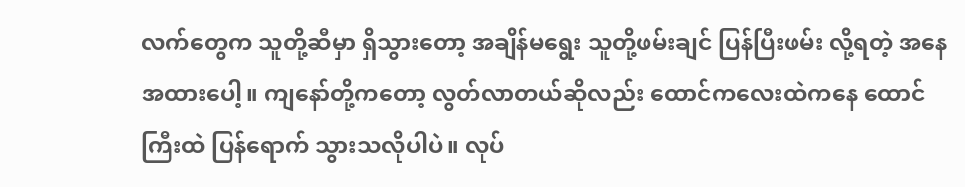လက်တွေက သူတို့ဆီမှာ ရှိသွားတော့ အချိန်မရွေး သူတို့ဖမ်းချင် ပြန်ပြီးဖမ်း လို့ရတဲ့ အနေအထားပေါ့။ ကျနော်တို့ကတော့ လွတ်လာတယ်ဆိုလည်း ထောင်ကလေးထဲကနေ ထောင်ကြီးထဲ ပြန်ရောက် သွားသလိုပါပဲ။ လုပ်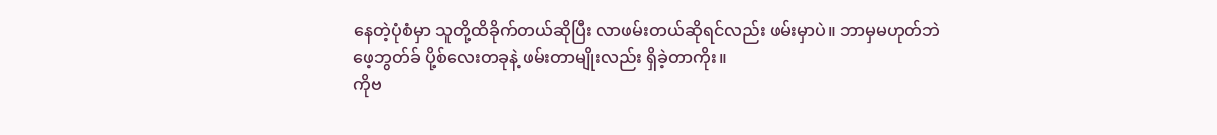နေတဲ့ပုံစံမှာ သူတို့ထိခိုက်တယ်ဆိုပြီး လာဖမ်းတယ်ဆိုရင်လည်း ဖမ်းမှာပဲ။ ဘာမှမဟုတ်ဘဲ ဖေ့ဘွတ်ခ် ပို့စ်လေးတခုနဲ့ ဖမ်းတာမျိုးလည်း ရှိခဲ့တာကိုး။
ကိုဗ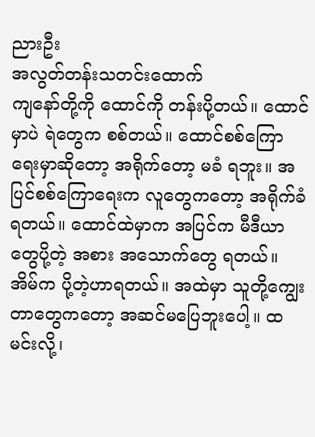ညားဦး
အလွတ်တန်းသတင်းထောက်
ကျနော်တို့ကို ထောင်ကို တန်းပို့တယ်။ ထောင်မှာပဲ ရဲတွေက စစ်တယ်။ ထောင်စစ်ကြောရေးမှာဆိုတော့ အရိုက်တော့ မခံ ရဘူး။ အပြင်စစ်ကြောရေးက လူတွေကတော့ အရိုက်ခံရတယ်။ ထောင်ထဲမှာက အပြင်က မီဒီယာတွေပို့တဲ့ အစား အသောက်တွေ ရတယ်။ အိမ်က ပို့တဲ့ဟာရတယ်။ အထဲမှာ သူတို့ကျွေးတာတွေကတော့ အဆင်မပြေဘူးပေါ့။ ထမင်းလို့၊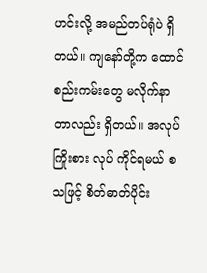ဟင်းလို့ အမည်တပ်ရုံပဲ ရှိတယ်။ ကျနော်တို့က ထောင်စည်းကမ်းတွေ မလိုက်နာတာလည်း ရှိတယ်။ အလုပ်ကြိုးစား လုပ် ကိုင်ရမယ် စသဖြင့် စိတ်ဓာတ်ပိုင်း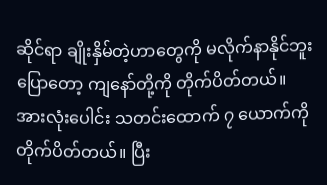ဆိုင်ရာ ချိုးနှိမ်တဲ့ဟာတွေကို မလိုက်နာနိုင်ဘူးပြောတော့ ကျနော်တို့ကို တိုက်ပိတ်တယ်။
အားလုံးပေါင်း သတင်းထောက် ၇ ယောက်ကို တိုက်ပိတ်တယ်။ ပြီး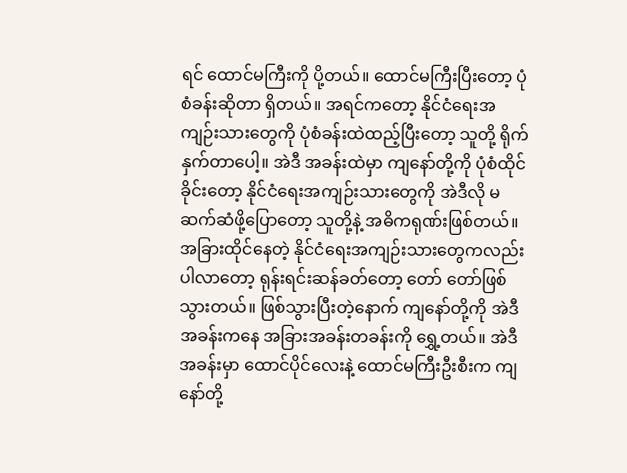ရင် ထောင်မကြီးကို ပို့တယ်။ ထောင်မကြီးပြီးတော့ ပုံစံခန်းဆိုတာ ရှိတယ်။ အရင်ကတော့ နိုင်ငံရေးအကျဉ်းသားတွေကို ပုံစံခန်းထဲထည့်ပြီးတော့ သူတို့ ရိုက်နှက်တာပေါ့။ အဲဒီ အခန်းထဲမှာ ကျနော်တို့ကို ပုံစံထိုင်ခိုင်းတော့ နိုင်ငံရေးအကျဉ်းသားတွေကို အဲဒီလို မဆက်ဆံဖို့ပြောတော့ သူတို့နဲ့ အဓိကရုဏ်းဖြစ်တယ်။ အခြားထိုင်နေတဲ့ နိုင်ငံရေးအကျဉ်းသားတွေကလည်း ပါလာတော့ ရုန်းရင်းဆန်ခတ်တော့ တော် တော်ဖြစ်သွားတယ်။ ဖြစ်သွားပြီးတဲ့နောက် ကျနော်တို့ကို အဲဒီအခန်းကနေ အခြားအခန်းတခန်းကို ရွှေ့တယ်။ အဲဒီ အခန်းမှာ ထောင်ပိုင်လေးနဲ့ ထောင်မကြီးဦးစီးက ကျနော်တို့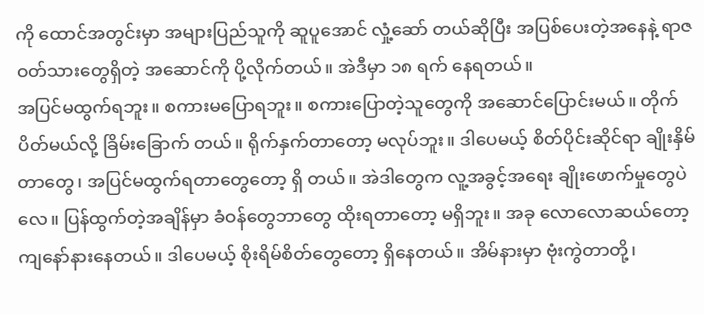ကို ထောင်အတွင်းမှာ အများပြည်သူကို ဆူပူအောင် လှုံ့ဆော် တယ်ဆိုပြီး အပြစ်ပေးတဲ့အနေနဲ့ ရာဇဝတ်သားတွေရှိတဲ့ အဆောင်ကို ပို့လိုက်တယ်။ အဲဒီမှာ ၁၈ ရက် နေရတယ်။
အပြင်မထွက်ရဘူး။ စကားမပြောရဘူး။ စကားပြောတဲ့သူတွေကို အဆောင်ပြောင်းမယ်။ တိုက်ပိတ်မယ်လို့ ခြိမ်းခြောက် တယ်။ ရိုက်နှက်တာတော့ မလုပ်ဘူး။ ဒါပေမယ့် စိတ်ပိုင်းဆိုင်ရာ ချိုးနှိမ်တာတွေ၊ အပြင်မထွက်ရတာတွေတော့ ရှိ တယ်။ အဲဒါတွေက လူ့အခွင့်အရေး ချိုးဖောက်မှုတွေပဲလေ။ ပြန်ထွက်တဲ့အချိန်မှာ ခံဝန်တွေဘာတွေ ထိုးရတာတော့ မရှိဘူး။ အခု လောလောဆယ်တော့ ကျနော်နားနေတယ်။ ဒါပေမယ့် စိုးရိမ်စိတ်တွေတော့ ရှိနေတယ်။ အိမ်နားမှာ ဗုံးကွဲတာတို့၊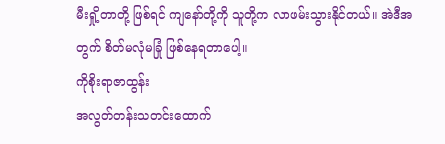မီးရှို့တာတို့ ဖြစ်ရင် ကျနော်တို့ကို သူတို့က လာဖမ်းသွားနိုင်တယ်။ အဲဒီအတွက် စိတ်မလုံမခြုံ ဖြစ်နေရတာပေါ့။
ကိုစိုးရာဇာထွန်း
အလွတ်တန်းသတင်းထောက်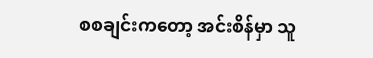စစချင်းကတော့ အင်းစိန်မှာ သူ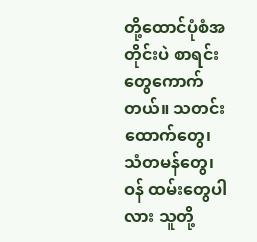တို့ထောင်ပုံစံအတိုင်းပဲ စာရင်းတွေကောက်တယ်။ သတင်းထောက်တွေ၊ သံတမန်တွေ၊ ဝန် ထမ်းတွေပါလား သူတို့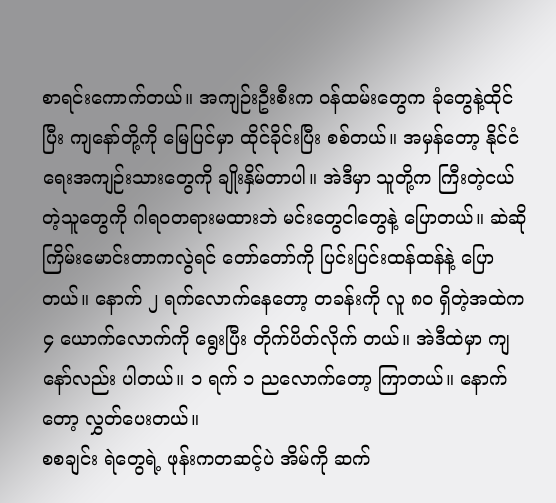စာရင်းကောက်တယ်။ အကျဉ်းဦးစီးက ဝန်ထမ်းတွေက ခုံတွေနဲ့ထိုင်ပြီး ကျနော်တို့ကို မြေပြင်မှာ ထိုင်ခိုင်းပြီး စစ်တယ်။ အမှန်တော့ နိုင်ငံရေးအကျဉ်းသားတွေကို ချိုးနှိမ်တာပါ။ အဲဒီမှာ သူတို့က ကြီးတဲ့ငယ်တဲ့သူတွေကို ဂါရဝတရားမထားဘဲ မင်းတွေငါတွေနဲ့ ပြောတယ်။ ဆဲဆိုကြိမ်းမောင်းတာကလွဲရင် တော်တော်ကို ပြင်းပြင်းထန်ထန်နဲ့ ပြော တယ်။ နောက် ၂ ရက်လောက်နေတော့ တခန်းကို လူ ၈၀ ရှိတဲ့အထဲက ၄ ယောက်လောက်ကို ရွေးပြီး တိုက်ပိတ်လိုက် တယ်။ အဲဒီထဲမှာ ကျနော်လည်း ပါတယ်။ ၁ ရက် ၁ ညလောက်တော့ ကြာတယ်။ နောက်တော့ လွှတ်ပေးတယ်။
စစချင်း ရဲတွေရဲ့ ဖုန်းကတဆင့်ပဲ အိမ်ကို ဆက်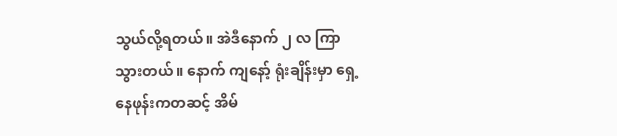သွယ်လို့ရတယ်။ အဲဒီနောက် ၂ လ ကြာသွားတယ်။ နောက် ကျနော့် ရုံးချိန်းမှာ ရှေ့နေဖုန်းကတဆင့် အိမ်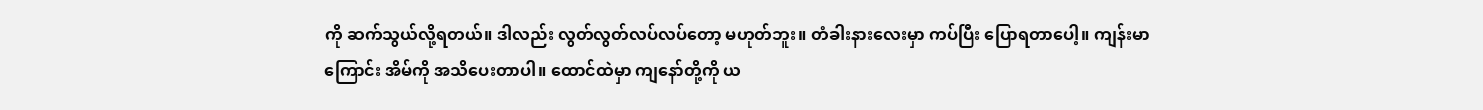ကို ဆက်သွယ်လို့ရတယ်။ ဒါလည်း လွတ်လွတ်လပ်လပ်တော့ မဟုတ်ဘူး။ တံခါးနားလေးမှာ ကပ်ပြီး ပြောရတာပေါ့။ ကျန်းမာကြောင်း အိမ်ကို အသိပေးတာပါ။ ထောင်ထဲမှာ ကျနော်တို့ကို ယ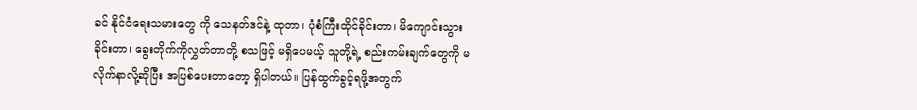ခင် နိုင်ငံရေးသမားတွေ ကို သေနတ်ဒင်နဲ့ ထုတာ၊ ပုံစံကြီးထိုင်ခိုင်းတာ၊ မိကျောင်းသွားခိုင်းတာ၊ ခွေးတိုက်ကိုလွှတ်တာတို့ စသဖြင့် မရှိပေမယ့် သူတို့ရဲ့ စည်းကမ်းချက်တွေကို မလိုက်နာလို့ဆိုပြီး အပြစ်ပေးတာတော့ ရှိပါတယ်။ ပြန်ထွက်ခွင့်ရဖို့အတွက်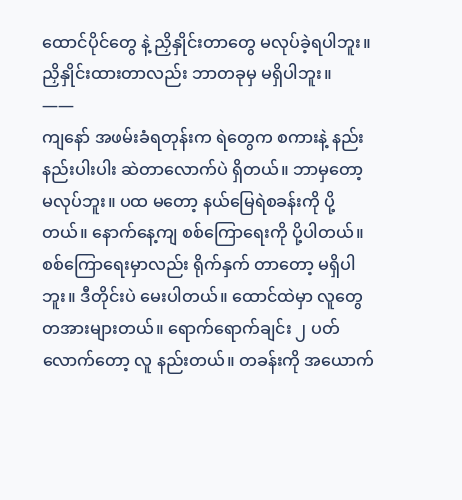ထောင်ပိုင်တွေ နဲ့ ညှိနှိုင်းတာတွေ မလုပ်ခဲ့ရပါဘူး။ ညှိနှိုင်းထားတာလည်း ဘာတခုမှ မရှိပါဘူး။
——
ကျနော် အဖမ်းခံရတုန်းက ရဲတွေက စကားနဲ့ နည်းနည်းပါးပါး ဆဲတာလောက်ပဲ ရှိတယ်။ ဘာမှတော့ မလုပ်ဘူး။ ပထ မတော့ နယ်မြေရဲစခန်းကို ပို့တယ်။ နောက်နေ့ကျ စစ်ကြောရေးကို ပို့ပါတယ်။ စစ်ကြောရေးမှာလည်း ရိုက်နှက် တာတော့ မရှိပါဘူး။ ဒီတိုင်းပဲ မေးပါတယ်။ ထောင်ထဲမှာ လူတွေ တအားများတယ်။ ရောက်ရောက်ချင်း ၂ ပတ်လောက်တော့ လူ နည်းတယ်။ တခန်းကို အယောက်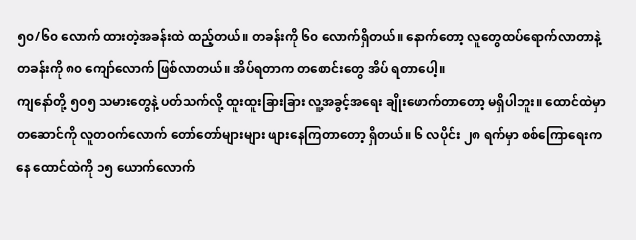၅၀/၆၀ လောက် ထားတဲ့အခန်းထဲ ထည့်တယ်။ တခန်းကို ၆၀ လောက်ရှိတယ်။ နောက်တော့ လူတွေထပ်ရောက်လာတာနဲ့ တခန်းကို ၈၀ ကျော်လောက် ဖြစ်လာတယ်။ အိပ်ရတာက တစောင်းတွေ အိပ် ရတာပေါ့။
ကျနော်တို့ ၅၀၅ သမားတွေနဲ့ ပတ်သက်လို့ ထူးထူးခြားခြား လူ့အခွင့်အရေး ချိုးဖောက်တာတော့ မရှိပါဘူး။ ထောင်ထဲမှာ တဆောင်ကို လူတဝက်လောက် တော်တော်များများ ဖျားနေကြတာတော့ ရှိတယ်။ ၆ လပိုင်း ၂၈ ရက်မှာ စစ်ကြောရေးက နေ ထောင်ထဲကို ၁၅ ယောက်လောက်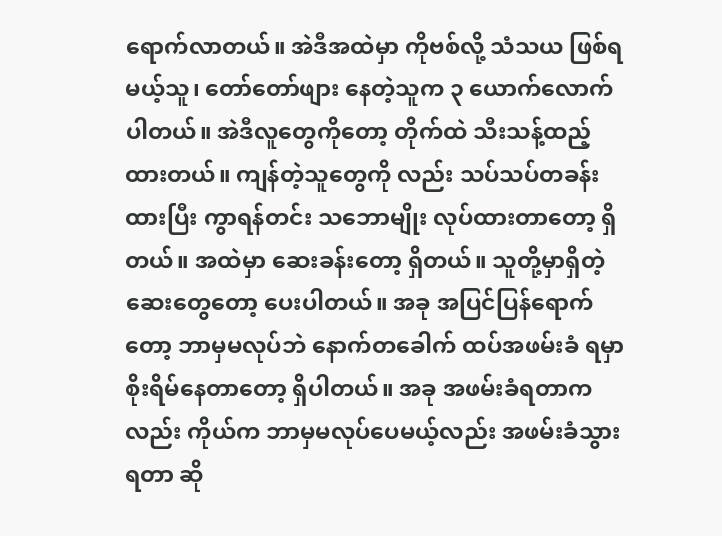ရောက်လာတယ်။ အဲဒီအထဲမှာ ကိုဗစ်လို့ သံသယ ဖြစ်ရမယ့်သူ၊ တော်တော်ဖျား နေတဲ့သူက ၃ ယောက်လောက် ပါတယ်။ အဲဒီလူတွေကိုတော့ တိုက်ထဲ သီးသန့်ထည့်ထားတယ်။ ကျန်တဲ့သူတွေကို လည်း သပ်သပ်တခန်းထားပြီး ကွာရန်တင်း သဘောမျိုး လုပ်ထားတာတော့ ရှိတယ်။ အထဲမှာ ဆေးခန်းတော့ ရှိတယ်။ သူတို့မှာရှိတဲ့ ဆေးတွေတော့ ပေးပါတယ်။ အခု အပြင်ပြန်ရောက်တော့ ဘာမှမလုပ်ဘဲ နောက်တခေါက် ထပ်အဖမ်းခံ ရမှာ စိုးရိမ်နေတာတော့ ရှိပါတယ်။ အခု အဖမ်းခံရတာကလည်း ကိုယ်က ဘာမှမလုပ်ပေမယ့်လည်း အဖမ်းခံသွားရတာ ဆို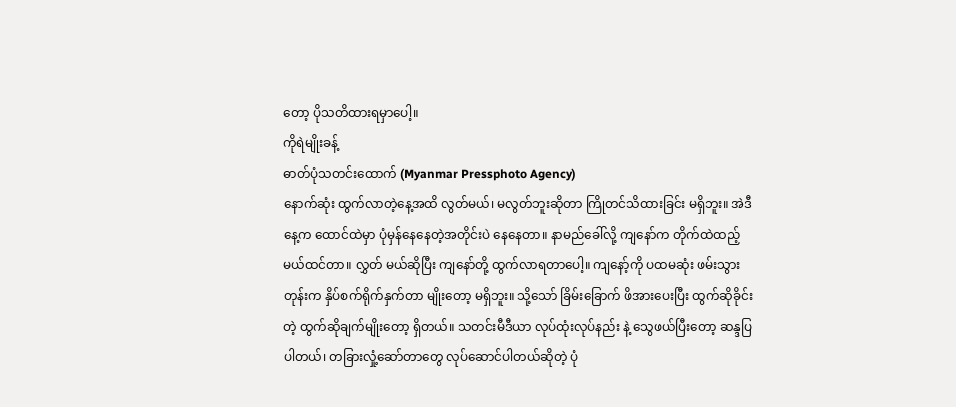တော့ ပိုသတိထားရမှာပေါ့။
ကိုရဲမျိုးခန့်
ဓာတ်ပုံသတင်းထောက် (Myanmar Pressphoto Agency)
နောက်ဆုံး ထွက်လာတဲ့နေ့အထိ လွတ်မယ်၊ မလွတ်ဘူးဆိုတာ ကြိုတင်သိထားခြင်း မရှိဘူး။ အဲဒီနေ့က ထောင်ထဲမှာ ပုံမှန်နေနေတဲ့အတိုင်းပဲ နေနေတာ။ နာမည်ခေါ်လို့ ကျနော်က တိုက်ထဲထည့်မယ်ထင်တာ။ လွှတ် မယ်ဆိုပြီး ကျနော်တို့ ထွက်လာရတာပေါ့။ ကျနော့်ကို ပထမဆုံး ဖမ်းသွားတုန်းက နှိပ်စက်ရိုက်နှက်တာ မျိုးတော့ မရှိဘူး။ သို့သော် ခြိမ်းခြောက် ဖိအားပေးပြီး ထွက်ဆိုခိုင်းတဲ့ ထွက်ဆိုချက်မျိုးတော့ ရှိတယ်။ သတင်းမီဒီယာ လုပ်ထုံးလုပ်နည်း နဲ့ သွေဖယ်ပြီးတော့ ဆန္ဒပြပါတယ်၊ တခြားလှုံ့ဆော်တာတွေ လုပ်ဆောင်ပါတယ်ဆိုတဲ့ ပုံ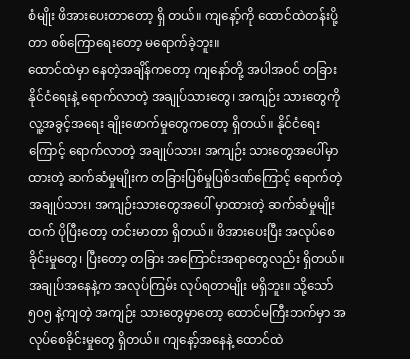စံမျိုး ဖိအားပေးတာတော့ ရှိ တယ်။ ကျနော့်ကို ထောင်ထဲတန်းပို့တာ စစ်ကြောရေးတော့ မရောက်ခဲ့ဘူး။
ထောင်ထဲမှာ နေတဲ့အချိန်ကတော့ ကျနော်တို့ အပါအဝင် တခြား နိုင်ငံရေးနဲ့ ရောက်လာတဲ့ အချုပ်သားတွေ၊ အကျဉ်း သားတွေကို လူ့အခွင့်အရေး ချိုးဖောက်မှုတွေကတော့ ရှိတယ်။ နိုင်ငံရေးကြောင့် ရောက်လာတဲ့ အချုပ်သား၊ အကျဉ်း သားတွေအပေါ်မှာ ထားတဲ့ ဆက်ဆံမှုမျိုးက တခြားပြစ်မှုပြစ်ဒဏ်ကြောင့် ရောက်တဲ့ အချုပ်သား၊ အကျဉ်းသားတွေအပေါ် မှာထားတဲ့ ဆက်ဆံမှုမျိုးထက် ပိုပြီးတော့ တင်းမာတာ ရှိတယ်။ ဖိအားပေးပြီး အလုပ်စေခိုင်းမှုတွေ၊ ပြီးတော့ တခြား အကြောင်းအရာတွေလည်း ရှိတယ်။ အချုပ်အနေနဲ့က အလုပ်ကြမ်း လုပ်ရတာမျိုး မရှိဘူး။ သို့သော် ၅၀၅ နဲ့ကျတဲ့ အကျဉ်း သားတွေမှာတော့ ထောင်မကြီးဘက်မှာ အလုပ်စေခိုင်းမှုတွေ ရှိတယ်။ ကျနော့်အနေနဲ့ ထောင်ထဲ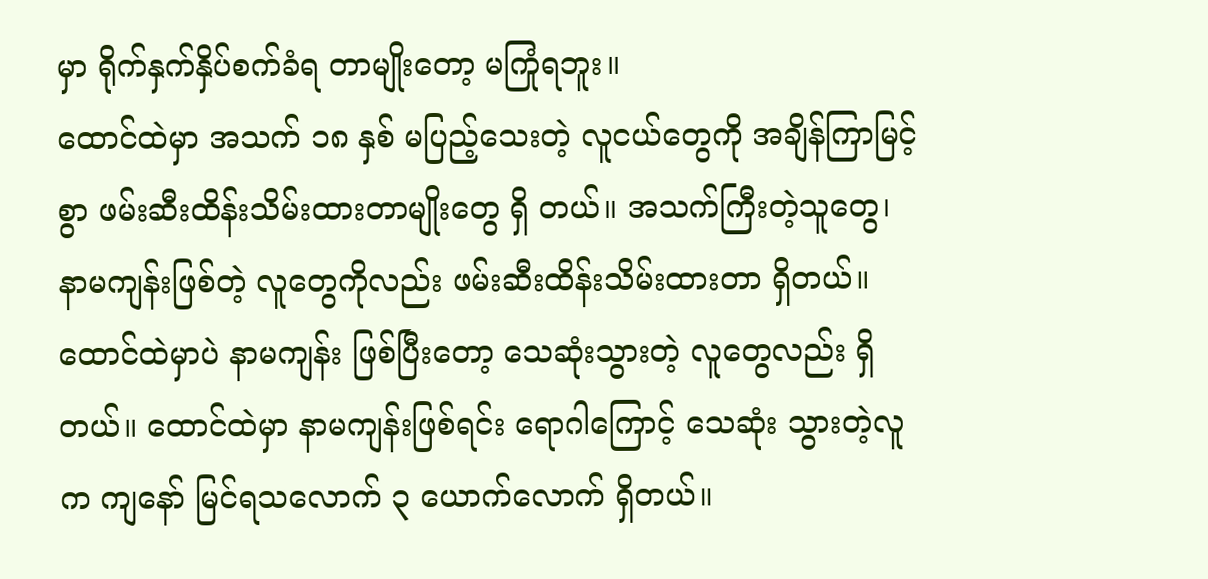မှာ ရိုက်နှက်နှိပ်စက်ခံရ တာမျိုးတော့ မကြုံရဘူး။
ထောင်ထဲမှာ အသက် ၁၈ နှစ် မပြည့်သေးတဲ့ လူငယ်တွေကို အချိန်ကြာမြင့်စွာ ဖမ်းဆီးထိန်းသိမ်းထားတာမျိုးတွေ ရှိ တယ်။ အသက်ကြီးတဲ့သူတွေ၊ နာမကျန်းဖြစ်တဲ့ လူတွေကိုလည်း ဖမ်းဆီးထိန်းသိမ်းထားတာ ရှိတယ်။ ထောင်ထဲမှာပဲ နာမကျန်း ဖြစ်ပြီးတော့ သေဆုံးသွားတဲ့ လူတွေလည်း ရှိတယ်။ ထောင်ထဲမှာ နာမကျန်းဖြစ်ရင်း ရောဂါကြောင့် သေဆုံး သွားတဲ့လူက ကျနော် မြင်ရသလောက် ၃ ယောက်လောက် ရှိတယ်။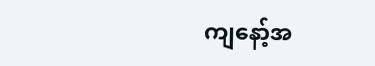ကျနော့်အ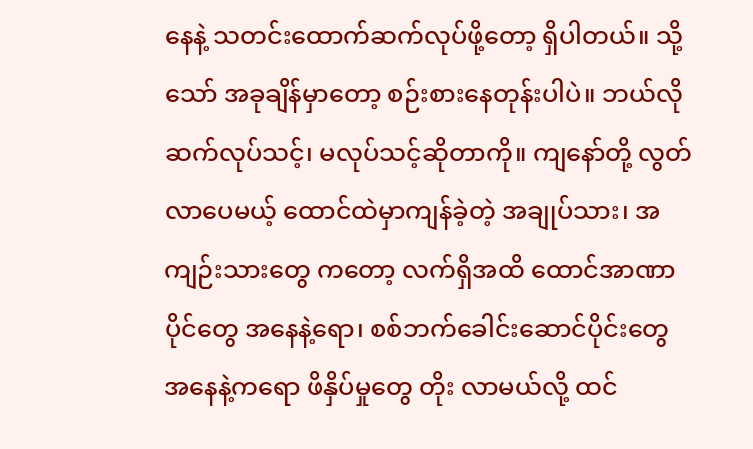နေနဲ့ သတင်းထောက်ဆက်လုပ်ဖို့တော့ ရှိပါတယ်။ သို့သော် အခုချိန်မှာတော့ စဉ်းစားနေတုန်းပါပဲ။ ဘယ်လို ဆက်လုပ်သင့်၊ မလုပ်သင့်ဆိုတာကို။ ကျနော်တို့ လွတ်လာပေမယ့် ထောင်ထဲမှာကျန်ခဲ့တဲ့ အချုပ်သား၊ အကျဉ်းသားတွေ ကတော့ လက်ရှိအထိ ထောင်အာဏာပိုင်တွေ အနေနဲ့ရော၊ စစ်ဘက်ခေါင်းဆောင်ပိုင်းတွေ အနေနဲ့ကရော ဖိနှိပ်မှုတွေ တိုး လာမယ်လို့ ထင်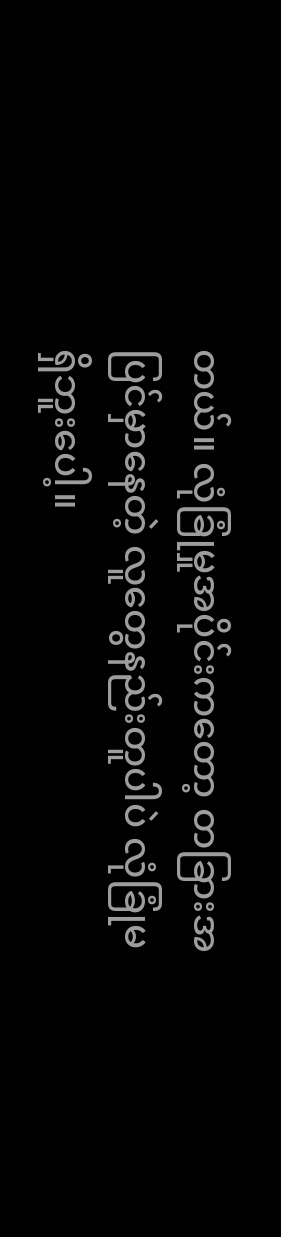တယ်။ လုံခြုံမှုအပိုင်းကတော့ တခြားအပြင်မှာနေတဲ့ လူတွေနည်းတူပါပဲ လုံခြုံမရှိဘူးပေါ့။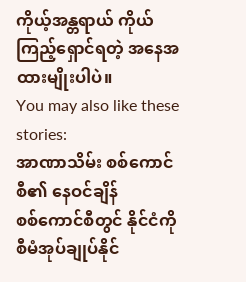ကိုယ့်အန္တရာယ် ကိုယ်ကြည့်ရှောင်ရတဲ့ အနေအထားမျိုးပါပဲ။
You may also like these stories:
အာဏာသိမ်း စစ်ကောင်စီ၏ နေဝင်ချိန်
စစ်ကောင်စီတွင် နိုင်ငံကို စီမံအုပ်ချုပ်နိုင်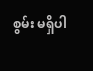စွမ်း မရှိပါ